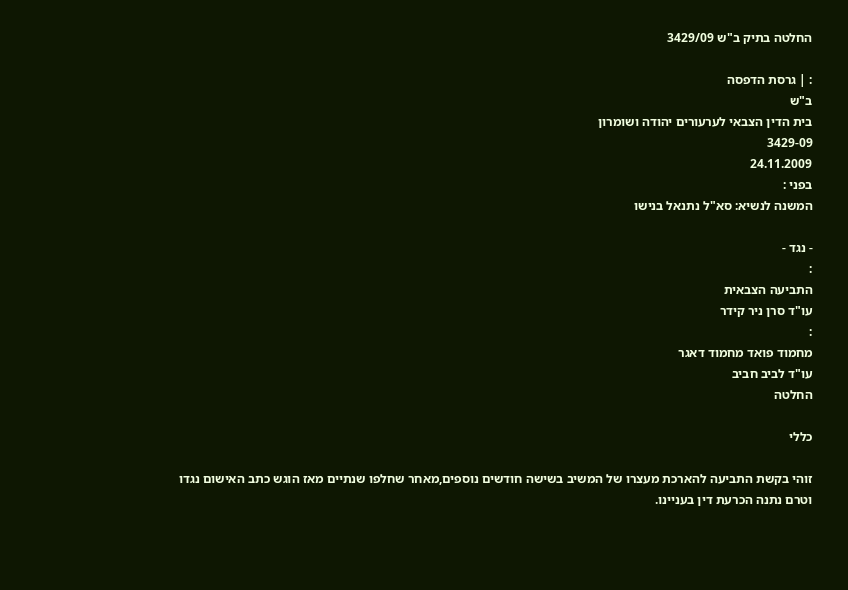החלטה בתיק ב"ש 3429/09

: | גרסת הדפסה
ב"ש
בית הדין הצבאי לערעורים יהודה ושומרון
3429-09
24.11.2009
בפני :
המשנה לנשיא: סא"ל נתנאל בנישו

- נגד -
:
התביעה הצבאית
עו"ד סרן ניר קידר
:
מחמוד פואד מחמוד דאגר
עו"ד לביב חביב
החלטה

כללי

זוהי בקשת התביעה להארכת מעצרו של המשיב בשישה חודשים נוספים,מאחר שחלפו שנתיים מאז הוגש כתב האישום נגדו וטרם נתנה הכרעת דין בעניינו.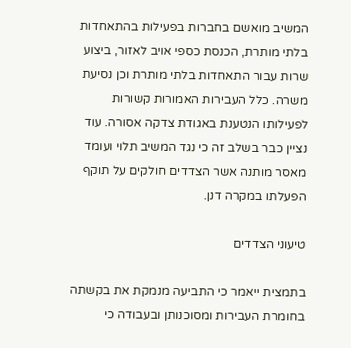המשיב מואשם בחברות בפעילות בהתאחדות בלתי מותרת, הכנסת כספי אויב לאזור, ביצוע שרות עבור התאחדות בלתי מותרת וכן נסיעת משרה. כלל העבירות האמורות קשורות לפעילותו הנטענת באגודת צדקה אסורה. עוד נציין כבר בשלב זה כי נגד המשיב תלוי ועומד מאסר מותנה אשר הצדדים חולקים על תוקף הפעלתו במקרה דנן.

טיעוני הצדדים

בתמצית ייאמר כי התביעה מנמקת את בקשתה בחומרת העבירות ומסוכנותן ובעבודה כי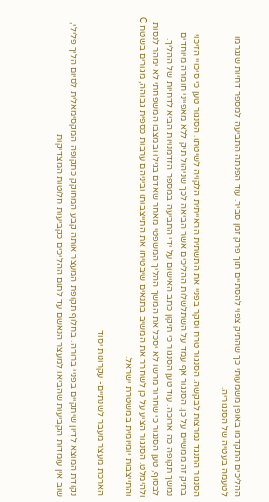ההליכים התקדמו באופן משמעותי כך שהתיק צפוי להסתיים תוך פרק זמן סביר. עוד הפנתה התביעה למספר דחיות שנגרמו לטעמה בעטיה של הסנגוריה.

הסנגור התנגד נמרצות לבקשה. הסנגור טרח וסקר בפניי את התשתית הראייתית הלקויה לשיטתו. הסנגור טען כי סיכויי הזיכוי בתיק זה ממשיים על כן. הסנגור אף עמד על השתלשלות ההליכים אשר הביאה לכך שניהול תיק ללא מאפייני חומרה מיוחדים נמשך תקופה כה ארוכה. עוד טען הסנגור כי תיקון כתב האישום על ידי התביעה במספר הזדמנויות הביא לדחיות של ההליך. לבסוף, טען הסנגור כי שחרור מרשו לא יסכל את המשך ההליך המשפטי מאחר שאדם בגילו ובמצבו המשפחתי לא ימהר לנסות ולהימלט. הסנגור הציע על כן לשחרר את המשיב בתנאים שיבטיחו את התייצבותו וביניהם ערבות כספית גבוהה, מגורים בשטח C והתייצבות יומיומית במשטרת ישראל.

הארכת מעצר מעבר לשנתיים- עקרונות יסוד

נקודת המוצא לדיון שיתקיים בפניי ברורה. בחלוף תקופת המעצר אותה קבע המחוקק כתקופה המקסימאלית לסיום הליך פלילי, שוב אין עומדות הקביעות שהביאו למעצר הנאשם עד לתום ההליכים כקביעות חלוטות המצדיקות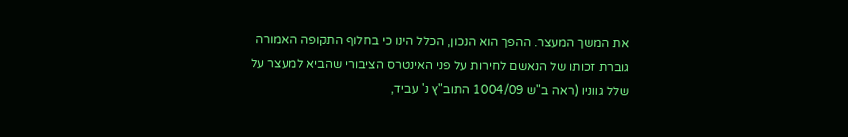את המשך המעצר. ההפך הוא הנכון, הכלל הינו כי בחלוף התקופה האמורה גוברת זכותו של הנאשם לחירות על פני האינטרס הציבורי שהביא למעצר על שלל גווניו (ראה ב"ש 1004/09 התוב"ץ נ' עביד,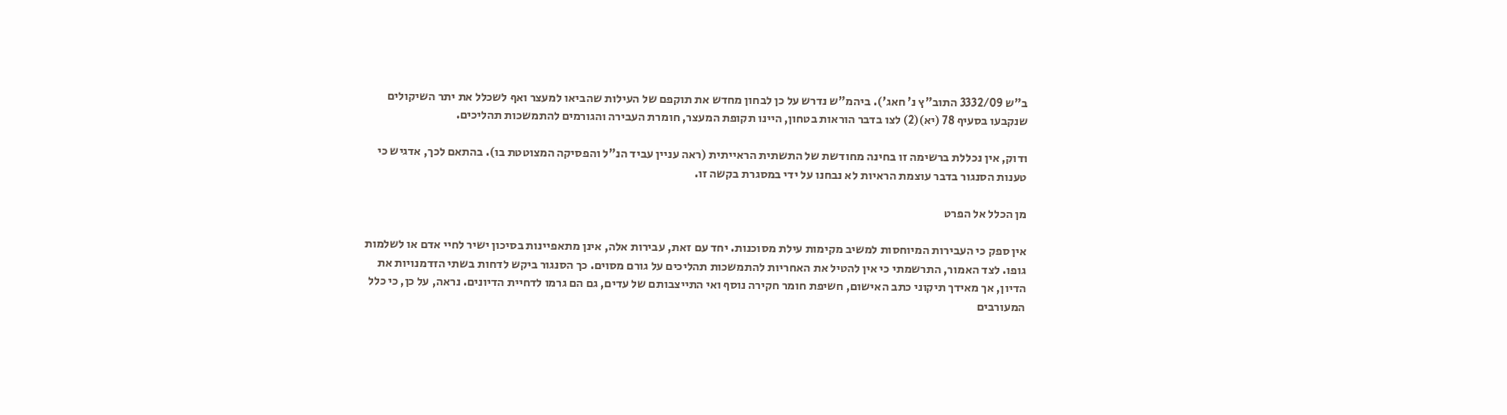ב"ש 3332/09 התוב"ץ נ' חאג'). ביהמ"ש נדרש על כן לבחון מחדש את תוקפם של העילות שהביאו למעצר ואף לשכלל את יתר השיקולים שנקבעו בסעיף 78 (יא)(2) לצו בדבר הוראות בטחון, היינו תקופת המעצר, חומרת העבירה והגורמים להתמשכות תהליכים.

ודוק, אין נכללת ברשימה זו בחינה מחודשת של התשתית הראייתית (ראה עניין עביד הנ"ל והפסיקה המצוטטת בו). בהתאם לכך, אדגיש כי טענות הסנגור בדבר עוצמת הראיות לא נבחנו על ידי במסגרת בקשה זו.

מן הכלל אל הפרט

אין ספק כי העבירות המיוחסות למשיב מקימות עילת מסוכנות. יחד עם זאת, עבירות אלה, אינן מתאפיינות בסיכון ישיר לחיי אדם או לשלמות גופו. לצד האמור, התרשמתי כי אין להטיל את האחריות להתמשכות תהליכים על גורם מסוים. כך הסנגור ביקש לדחות בשתי הזדמנויות את הדיון, אך מאידך תיקוני כתב האישום, חשיפת חומר חקירה נוסף ואי התייצבותם של עדים, גם הם גרמו לדחיית הדיונים. נראה, על כן, כי כלל המעורבים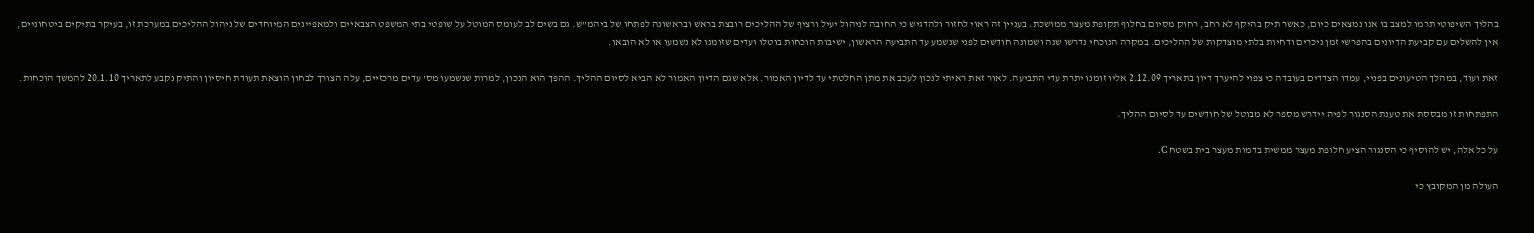בהליך השיפוטי תרמו למצב בו אנו נמצאים כיום, כאשר תיק בהיקף לא רחב, רחוק מסיום בחלוף תקופת מעצר ממושכת. בעניין זה ראוי לחזור ולהדגיש כי החובה לניהול יעיל ורציף של ההליכים רובצת בראש ובראשונה לפתחו של ביהמ"ש. גם בשים לב לעומס המוטל על שופטי בתי המשפט הצבאיים ולמאפיינים המיוחדים של ניהול ההליכים במערכת זו, בעיקר בתיקים ביטחוניים, אין להשלים עם קביעת הדיונים בהפרשי זמן ניכרים ודחיות בלתי מוצדקות של ההליכים. במקרה הנוכחי נדרשו שנה ושמונה חודשים לפני שנשמע עד התביעה הראשון, ישיבות הוכחות בוטלו ועדים שזומנו לא נשמעו או לא הובאו.

זאת ועוד, במהלך הטיעונים בפניי, עמדו הצדדים בעובדה כי צפוי להיערך דיון בתאריך 2.12.09 אליו זומנו יתרת עדי התביעה. לאור זאת ראיתי לנכון לעכב את מתן החלטתי עד לדיון האמור. אלא שגם הדיון האמור לא הביא לסיום ההליך. ההפך הוא הנכון, למרות שנשמעו מס' עדים מרכזיים, עלה הצורך לבחון הוצאת תעודת חיסיון והתיק נקבע לתאריך 20.1.10 להמשך הוכחות.

התפתחות זו מבססת את טענת הסנגור לפיה יידרש מספר לא מבוטל של חודשים עד לסיום ההליך.

על כל אלה, יש להוסיף כי הסנגור הציע חלופת מעצר ממשית בדמות מעצר בית בשטח C.

העולה מן המקובץ כי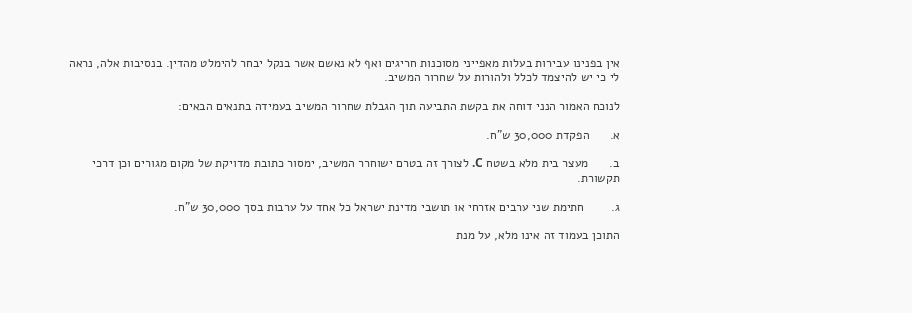אין בפנינו עבירות בעלות מאפייני מסוכנות חריגים ואף לא נאשם אשר בנקל יבחר להימלט מהדין. בנסיבות אלה, נראה לי כי יש להיצמד לכלל ולהורות על שחרור המשיב.

לנוכח האמור הנני דוחה את בקשת התביעה תוך הגבלת שחרור המשיב בעמידה בתנאים הבאים:

א.      הפקדת 30,000 ש"ח.

ב.      מעצר בית מלא בשטח C. לצורך זה בטרם ישוחרר המשיב, ימסור כתובת מדויקת של מקום מגורים וכן דרכי תקשורת.

ג.        חתימת שני ערבים אזרחי או תושבי מדינת ישראל כל אחד על ערבות בסך 30,000 ש"ח.

התוכן בעמוד זה אינו מלא, על מנת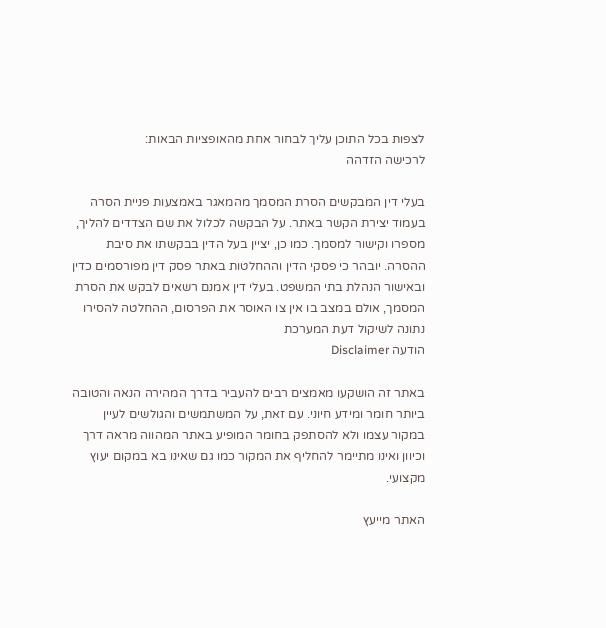לצפות בכל התוכן עליך לבחור אחת מהאופציות הבאות:
לרכישה הזדהה

בעלי דין המבקשים הסרת המסמך מהמאגר באמצעות פניית הסרה בעמוד יצירת הקשר באתר. על הבקשה לכלול את שם הצדדים להליך, מספרו וקישור למסמך. כמו כן, יציין בעל הדין בבקשתו את סיבת ההסרה. יובהר כי פסקי הדין וההחלטות באתר פסק דין מפורסמים כדין ובאישור הנהלת בתי המשפט. בעלי דין אמנם רשאים לבקש את הסרת המסמך, אולם במצב בו אין צו האוסר את הפרסום, ההחלטה להסירו נתונה לשיקול דעת המערכת
הודעה Disclaimer

באתר זה הושקעו מאמצים רבים להעביר בדרך המהירה הנאה והטובה ביותר חומר ומידע חיוני. עם זאת, על המשתמשים והגולשים לעיין במקור עצמו ולא להסתפק בחומר המופיע באתר המהווה מראה דרך וכיוון ואינו מתיימר להחליף את המקור כמו גם שאינו בא במקום יעוץ מקצועי.

האתר מייעץ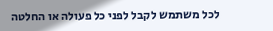לכל משתמש לקבל לפני כל פעולה או החלטה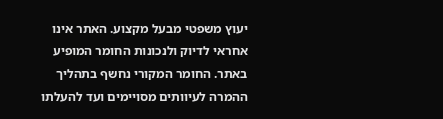יעוץ משפטי מבעל מקצוע. האתר אינו אחראי לדיוק ולנכונות החומר המופיע באתר. החומר המקורי נחשף בתהליך ההמרה לעיוותים מסויימים ועד להעלתו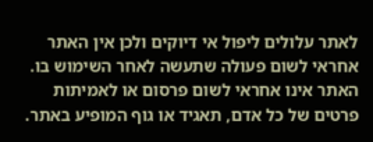לאתר עלולים ליפול אי דיוקים ולכן אין האתר אחראי לשום פעולה שתעשה לאחר השימוש בו. האתר אינו אחראי לשום פרסום או לאמיתות פרטים של כל אדם, תאגיד או גוף המופיע באתר.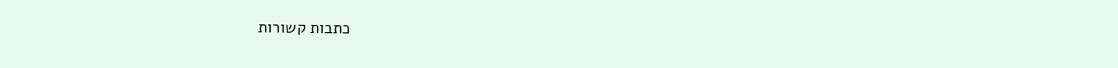כתבות קשורות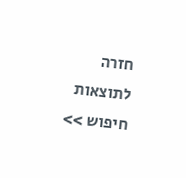חזרה לתוצאות חיפוש >>